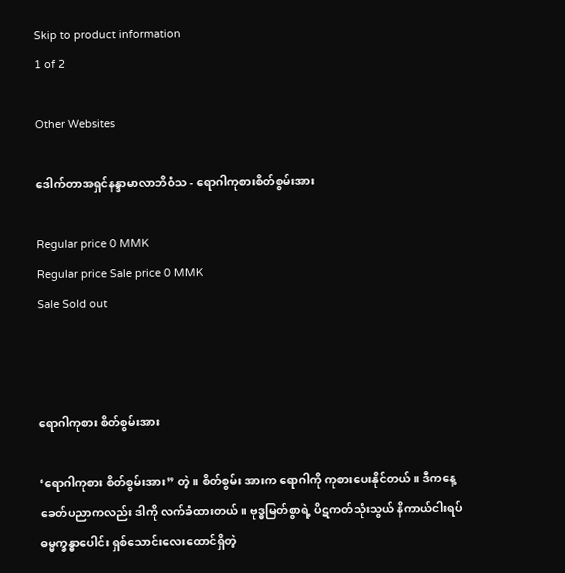Skip to product information
1 of 2

Other Websites

ဒေါက်တာအရှင်နန္ဒာမာလာဘိ၀ံသ - ရောဂါကုစားစိတ်စွမ်းအား

Regular price 0 MMK
Regular price Sale price 0 MMK
Sale Sold out



ရောဂါကုစား စိတ်စွမ်းအား

‘ရောဂါကုစား စိတ်စွမ်းအား” တဲ့။ စိတ်စွမ်း အားက ရောဂါကို ကုစားပေးနိုင်တယ်။ ဒီကနေ့ ခေတ်ပညာကလည်း ဒါကို လက်ခံထားတယ်။ ဗုဒ္ဓမြတ်စွာရဲ့ ပိဋကတ်သုံးသွယ် နိကာယ်ငါးရပ် ဓမ္မက္ခန္ဓာပေါင်း ရှစ်သောင်းလေးထောင်ရှိတဲ့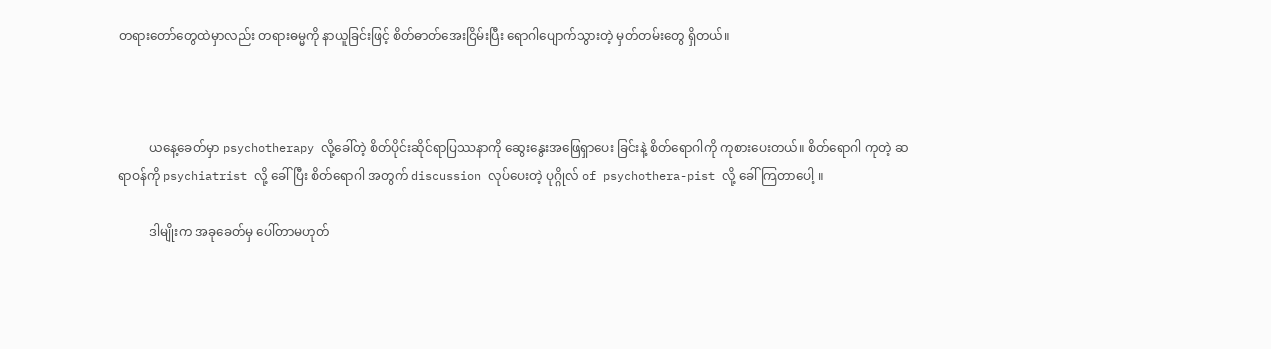တရားတော်တွေထဲမှာလည်း တရားဓမ္မကို နာယူခြင်းဖြင့် စိတ်ဓာတ်အေးငြိမ်းပြီး ရောဂါပျောက်သွားတဲ့ မှတ်တမ်းတွေ ရှိတယ်။



          ယနေ့ခေတ်မှာ psychotherapy လို့ခေါ်တဲ့ စိတ်ပိုင်းဆိုင်ရာပြဿနာကို ဆွေးနွေးအဖြေရှာပေး ခြင်းနဲ့ စိတ်ရောဂါကို ကုစားပေးတယ်။ စိတ်ရောဂါ ကုတဲ့ ဆရာဝန်ကို psychiatrist လို့ ခေါ်ပြီး စိတ်ရောဂါ အတွက် discussion လုပ်ပေးတဲ့ ပုဂ္ဂိုလ် of psychothera-pist လို့ ခေါ်ကြတာပေါ့ ။

          ဒါမျိုးက အခုခေတ်မှ ပေါ်တာမဟုတ်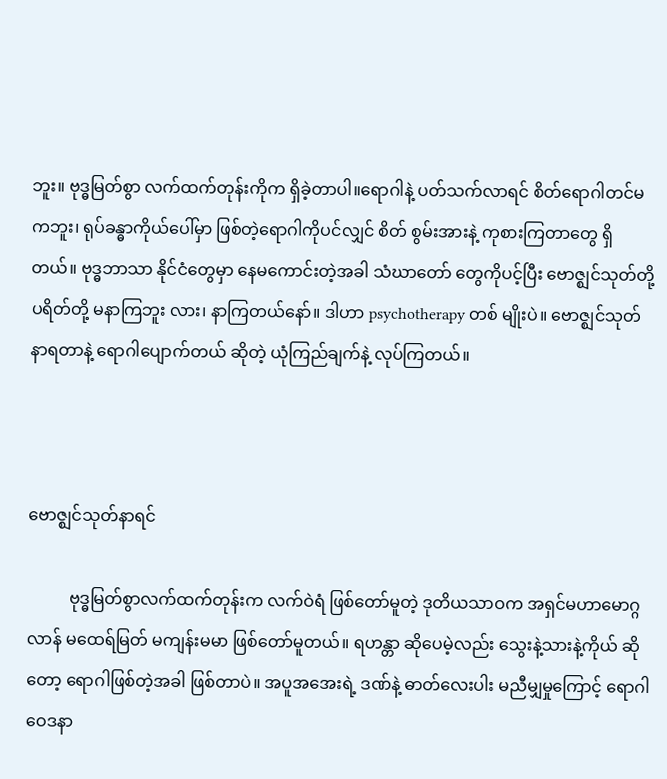ဘူး။ ဗုဒ္ဓမြတ်စွာ လက်ထက်တုန်းကိုက ရှိခဲ့တာပါ။ရောဂါနဲ့ ပတ်သက်လာရင် စိတ်ရောဂါတင်မကဘူး၊ ရုပ်ခန္ဓာကိုယ်ပေါ်မှာ ဖြစ်တဲ့ရောဂါကိုပင်လျှင် စိတ် စွမ်းအားနဲ့ ကုစားကြတာတွေ ရှိတယ်။ ဗုဒ္ဓဘာသာ နိုင်ငံတွေမှာ နေမကောင်းတဲ့အခါ သံဃာတော် တွေကိုပင့်ပြီး ဗောဇ္ဈင်သုတ်တို့ ပရိတ်တို့ မနာကြဘူး လား၊ နာကြတယ်နော်။ ဒါဟာ psychotherapy တစ် မျိုးပဲ။ ဗောဇ္ဈင်သုတ် နာရတာနဲ့ ရောဂါပျောက်တယ် ဆိုတဲ့ ယုံကြည်ချက်နဲ့ လုပ်ကြတယ်။



ဗောဇ္ဈင်သုတ်နာရင်

          ဗုဒ္ဓမြတ်စွာလက်ထက်တုန်းက လက်ဝဲရံ ဖြစ်တော်မူတဲ့ ဒုတိယသာဝက အရှင်မဟာမောဂ္ဂ လာန် မထေရ်မြတ် မကျန်းမမာ ဖြစ်တော်မူတယ်။ ရဟန္တာ ဆိုပေမဲ့လည်း သွေးနဲ့သားနဲ့ကိုယ် ဆိုတော့ ရောဂါဖြစ်တဲ့အခါ ဖြစ်တာပဲ။ အပူအအေးရဲ့ ဒဏ်နဲ့ ဓာတ်လေးပါး မညီမျှမှုကြောင့် ရောဂါဝေဒနာ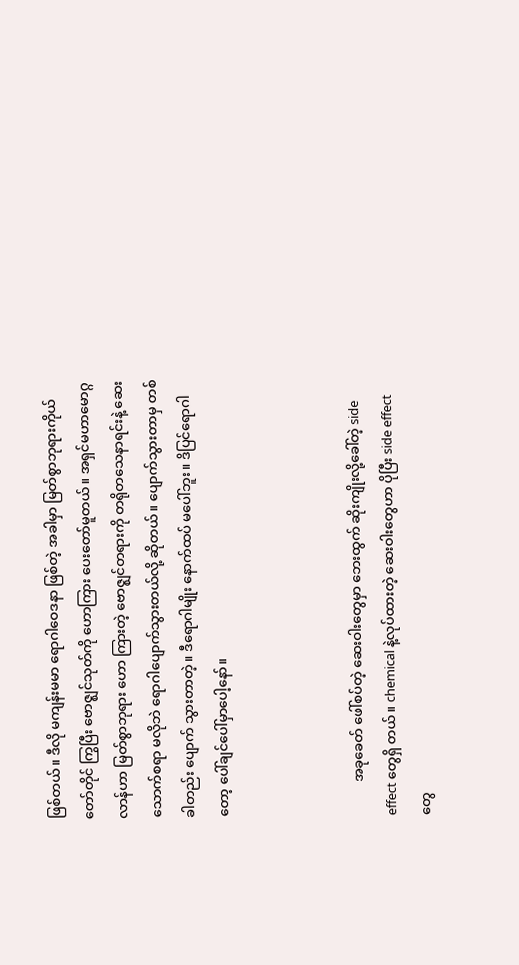ဖြစ်တယ်။ ဒီလို မကျန်းမမာ ရောဂါဝေဒနာ ဖြစ်တဲ့ အခါမှာ မြတ်စွာဘုရားကိုယ်တော်တိုင် ကြွပြီး ဗောဇ္ဈင်သုတ်ကို ဟောကြား ပေးတော်မူတယ်။ အရှင်မဟာမောဂ္ဂလာန်ဟာ မြတ်စွာဘုရား ဟော ကြားတဲ့ ဗောဇ္ဈင်တရားကို တရိုတသေနာရင်းနဲ့ ဆေး သောက်စရာ မလိုဘဲ ရောဂါပျောက်သွားတယ်လို့ ဆိုတယ်။ ပျောက်သွားတာမှ တစ်ခါတည်း ပျောက် သွားတာတဲ့။ ဒီရောဂါမျိုး နောက်ထပ် မပေါ်ဘူး။ ဒိပြင်ရောဂါတော့ ပေါ်ချင်ပေါ်မှာပေါ့နော်။



          အခုခေတ် ဖေါ်စပ်တဲ့ ဆေးဝါးတွေမှာ ဘေးထွက် ဆိုးကျိုးလို့ခေါ်တဲ့ side effect တွေရှိ တယ်။ chemical နဲ့လုပ်ထားတဲ့ ဆေးဝါးတွေဟာ ပိုပြီး side effect တွေ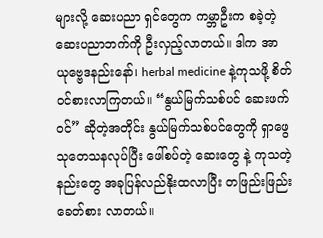များလို့ ဆေးပညာ ရှင်တွေက ကမ္ဘာဦးက စခဲ့တဲ့ ဆေးပညာဘက်ကို ဦးလှည့်လာတယ်။ ဒါက အာယုဗ္ဗေဒနည်းနော်၊ herbal medicine နဲ့ကုသဖို့ စိတ်ဝင်စားလာကြတယ်။ “နွယ်မြက်သစ်ပင် ဆေးဖက်ဝင်” ဆိုတဲ့အတိုင်း နွယ်မြက်သစ်ပင်တွေကို ရှာဖွေ သုတေသနလုပ်ပြီး ဖေါ်စပ်တဲ့ ဆေးတွေ နဲ့ ကုသတဲ့ နည်းတွေ အခုပြန်လည်နိုးထလာပြီး တဖြည်းဖြည်း ခေတ်စား လာတယ်။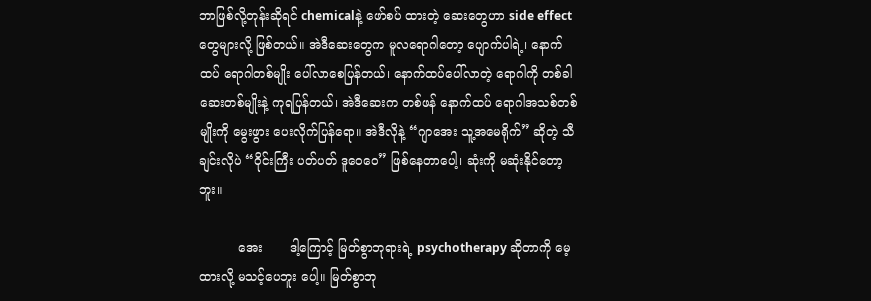ဘာဖြစ်လို့တုန်းဆိုရင် chemicalနဲ့ ဖော်စပ် ထားတဲ့ ဆေးတွေဟာ side effect တွေများလို့ ဖြစ်တယ်။ အဲဒီဆေးတွေက မူလရောဂါတော့ ပျောက်ပါရဲ့၊ နောက်ထပ် ရောဂါတစ်မျိုး ပေါ်လာစေပြန်တယ်၊ နောက်ထပ်ပေါ်လာတဲ့ ရောဂါကို တစ်ခါ ဆေးတစ်မျိုးနဲ့ ကုရပြန်တယ်၊ အဲဒီဆေးက တစ်ဖန် နောက်ထပ် ရောဂါအသစ်တစ်မျိုးကို မွေးဖွား ပေးလိုက်ပြန်ရော။ အဲဒီလိုနဲ့ “ဂျာအေး သူ့အမေရိုက်” ဆိုတဲ့ သီချင်းလိုပဲ “ဝိုင်းကြီး ပတ်ပတ် ဒူဝေဝေ” ဖြစ်နေတာပေါ့၊ ဆုံးကို မဆုံးနိုင်တော့ဘူး။

          အေး       ဒါ့ကြောင့် မြတ်စွာဘုရားရဲ့ psychotherapy ဆိုတာကို မေ့ထားလို့ မသင့်ပေဘူး ပေါ့။ မြတ်စွာဘု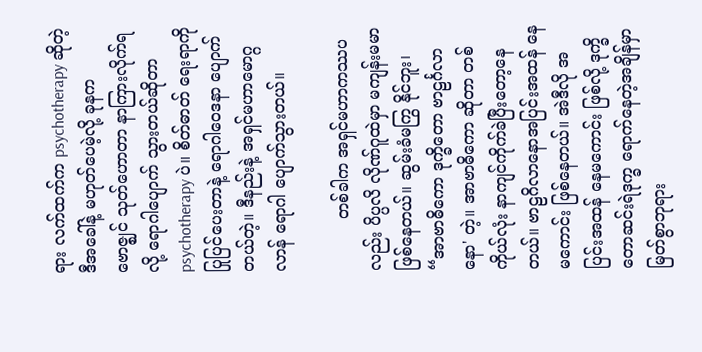ရား လက်ထက်က psychotherapy ဆိုတဲ့ ဒီအခေါ်နဲ့ မဟုတ်ပေမဲ့လို့ ခုနက ဗောဇ္ဈင် သုတ်ဟောတာ နာကြားလိုက်ရလို့ ရောဂါပျောက် သွားတယ်ဆိုတာ psychotherapy ပဲ။ စိတ်ဓာတ် ရေးရာကို ပြုပြင်ပေးတာနဲ့ ရောဂါဝေဒနာ ပျောက် တယ်တဲ့။ ဒီနည်းနဲ့ အရှင်မဟာမောဂ္ဂလာန် ရောဂါ ပျောက်သွားတယ်။

          တစ်ခါက အရှင်မဟာကဿပလည်း ပိပ္ပလိ လိုဏ်ဂူထဲမှာ မကျန်းမမာ ဖြစ်နေတယ်။ ဆွမ်းခံမကြွ နိုင်ဘူး၊ “အာဗာဓိကော ဒုက္ခိတော ဗာဠင်္ဂလာ နော' တဲ့။ အာဗာဓိကော ဆိုတာ တစ်ကိုယ်လုံး နာကျင်ကိုက်ခဲပြီးတော့နေတယ်။ ဗာဠဂိလာနောအပြင်းအထန် နေမကောင်း ဖြစ်နေတယ်။ အဲဒီလို အပြင်းအထန် နေမကောင်း ဖြစ်လို့ ဒုက္ခိတောဆင်းရဲဒုက္ခ ရောက်နေတဲ့အချိန်မှာ မြတ်စွာဘုရား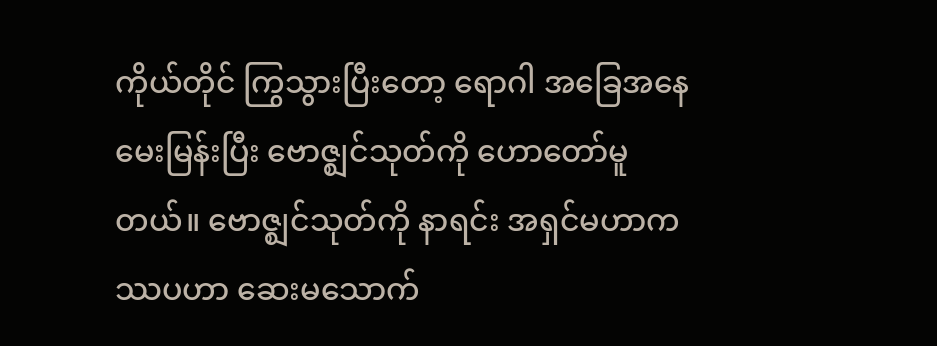ကိုယ်တိုင် ကြွသွားပြီးတော့ ရောဂါ အခြေအနေ မေးမြန်းပြီး ဗောဇ္ဈင်သုတ်ကို ဟောတော်မူတယ်။ ဗောဇ္ဈင်သုတ်ကို နာရင်း အရှင်မဟာကဿပဟာ ဆေးမသောက်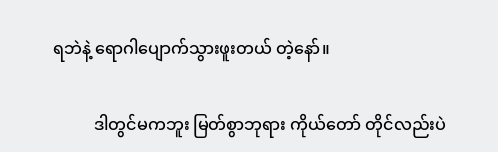ရဘဲနဲ့ ရောဂါပျောက်သွားဖူးတယ် တဲ့နော်။

          ဒါတွင်မကဘူး မြတ်စွာဘုရား ကိုယ်တော် တိုင်လည်းပဲ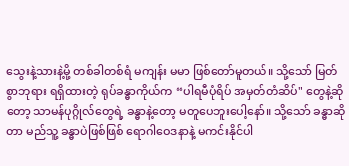သွေးနဲ့သားနဲ့မို့ တစ်ခါတစ်ရံ မကျန်း မမာ ဖြစ်တော်မူတယ်။ သို့သော် မြတ်စွာဘုရား ရရှိထားတဲ့ ရုပ်ခန္ဓာကိုယ်က “ပါရမီပုံရိပ် အမှတ်တံဆိပ်" တွေနဲ့ဆိုတော့ သာမန်ပုဂ္ဂိုလ်တွေရဲ့ ခန္ဓာနဲ့တော့ မတူပေဘူးပေါ့နော်။ သို့သော် ခန္ဓာဆိုတာ မည်သူ့ ခန္ဓာပဲဖြစ်ဖြစ် ရောဂါဝေဒနာနဲ့ မကင်းနိုင်ပါ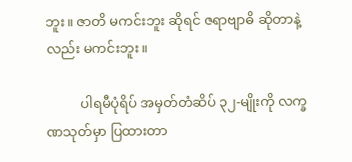ဘူး။ ဇာတိ မကင်းဘူး ဆိုရင် ဇရာဗျာဓိ ဆိုတာနဲ့လည်း မကင်းဘူး။

          ပါရမီပုံရိပ် အမှတ်တံဆိပ် ၃၂-မျိုးကို လက္ခဏသုတ်မှာ ပြထားတာ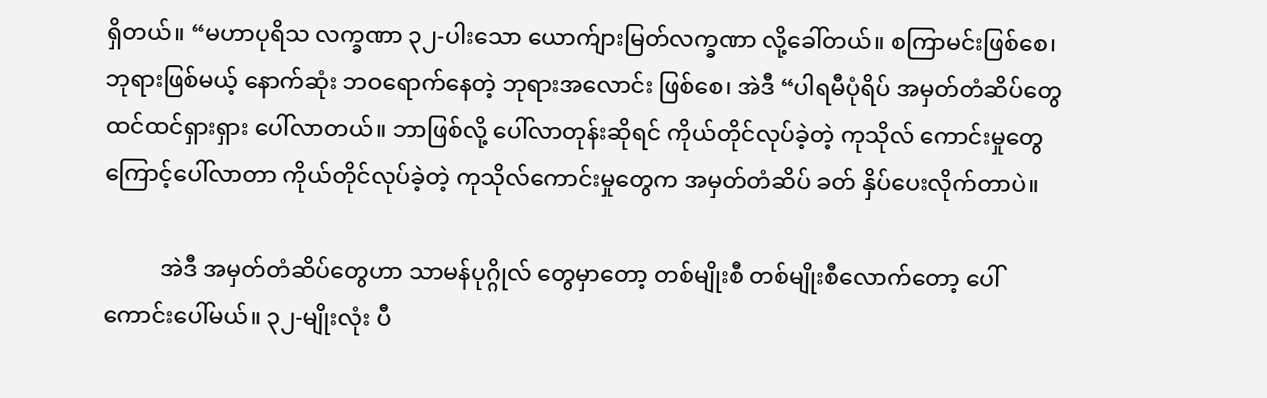ရှိတယ်။ “မဟာပုရိသ လက္ခဏာ ၃၂-ပါးသော ယောက်ျားမြတ်လက္ခဏာ လို့ခေါ်တယ်။ စကြာမင်းဖြစ်စေ၊ ဘုရားဖြစ်မယ့် နောက်ဆုံး ဘဝရောက်နေတဲ့ ဘုရားအလောင်း ဖြစ်စေ၊ အဲဒီ “ပါရမီပုံရိပ် အမှတ်တံဆိပ်တွေ ထင်ထင်ရှားရှား ပေါ်လာတယ်။ ဘာဖြစ်လို့ ပေါ်လာတုန်းဆိုရင် ကိုယ်တိုင်လုပ်ခဲ့တဲ့ ကုသိုလ် ကောင်းမှုတွေကြောင့်ပေါ်လာတာ ကိုယ်တိုင်လုပ်ခဲ့တဲ့ ကုသိုလ်ကောင်းမှုတွေက အမှတ်တံဆိပ် ခတ် နှိပ်ပေးလိုက်တာပဲ။

          အဲဒီ အမှတ်တံဆိပ်တွေဟာ သာမန်ပုဂ္ဂိုလ် တွေမှာတော့ တစ်မျိုးစီ တစ်မျိုးစီလောက်တော့ ပေါ်ကောင်းပေါ်မယ်။ ၃၂-မျိုးလုံး ပီ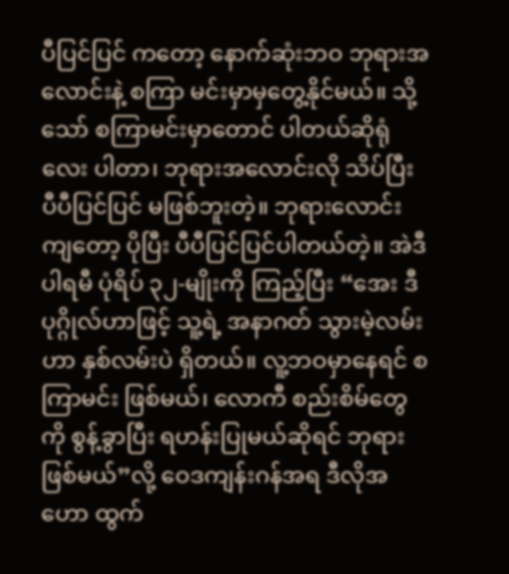ပီပြင်ပြင် ကတော့ နောက်ဆုံးဘဝ ဘုရားအလောင်းနဲ့ စကြာ မင်းမှာမှတွေ့နိုင်မယ်။ သို့သော် စကြာမင်းမှာတောင် ပါတယ်ဆိုရုံလေး ပါတာ၊ ဘုရားအလောင်းလို သိပ်ပြီး ပီပီပြင်ပြင် မဖြစ်ဘူးတဲ့။ ဘုရားလောင်း ကျတော့ ပိုပြီး ပီပီပြင်ပြင်ပါတယ်တဲ့။ အဲဒီ ပါရမီ ပုံရိပ် ၃၂-မျိုးကို ကြည့်ပြီး “အေး ဒီ ပုဂ္ဂိုလ်ဟာဖြင့် သူ့ရဲ့ အနာဂတ် သွားမဲ့လမ်းဟာ နှစ်လမ်းပဲ ရှိတယ်။ လူ့ဘဝမှာနေရင် စကြာမင်း ဖြစ်မယ်၊ လောကီ စည်းစိမ်တွေကို စွန့်ခွာပြီး ရဟန်းပြုမယ်ဆိုရင် ဘုရား ဖြစ်မယ်”လို့ ဝေဒကျန်းဂန်အရ ဒီလိုအဟော ထွက်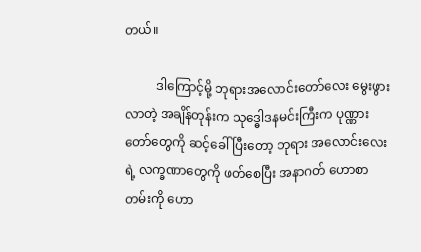တယ်။

          ဒါကြောင့်မို့ ဘုရားအလောင်းတော်လေး မွေးဖွားလာတဲ့ အချိန်တုန်းက သုဒ္ဓေါဒနမင်းကြီးက ပုဏ္ဏားတော်တွေကို ဆင့်ခေါ်ပြီးတော့ ဘုရား အလောင်းလေးရဲ့ လက္ခဏာတွေကို ဖတ်စေပြီး အနာဂတ် ဟောစာတမ်းကို ဟော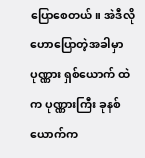ပြောစေတယ်။ အဲဒီလို ဟောပြောတဲ့အခါမှာ ပုဏ္ဏား ရှစ်ယောက် ထဲက ပုဏ္ဏားကြီး ခုနစ်ယောက်က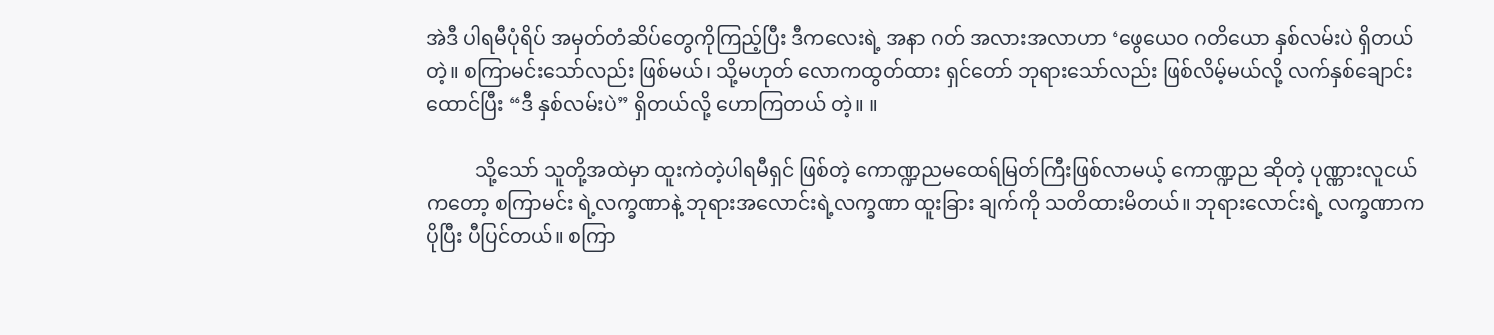အဲဒီ ပါရမီပုံရိပ် အမှတ်တံဆိပ်တွေကိုကြည့်ပြီး ဒီကလေးရဲ့ အနာ ဂတ် အလားအလာဟာ ‘ဖွေယေဝ ဂတိယော နှစ်လမ်းပဲ ရှိတယ်တဲ့။ စကြာမင်းသော်လည်း ဖြစ်မယ်၊ သို့မဟုတ် လောကထွတ်ထား ရှင်တော် ဘုရားသော်လည်း ဖြစ်လိမ့်မယ်လို့ လက်နှစ်ချောင်းထောင်ပြီး “ဒီ နှစ်လမ်းပဲ” ရှိတယ်လို့ ဟောကြတယ် တဲ့။ ။

          သို့သော် သူတို့အထဲမှာ ထူးကဲတဲ့ပါရမီရှင် ဖြစ်တဲ့ ကောဏ္ဍညမထေရ်မြတ်ကြီးဖြစ်လာမယ့် ကောဏ္ဍည ဆိုတဲ့ ပုဏ္ဏားလူငယ်ကတော့ စကြာမင်း ရဲ့လက္ခဏာနဲ့ ဘုရားအလောင်းရဲ့လက္ခဏာ ထူးခြား ချက်ကို သတိထားမိတယ်။ ဘုရားလောင်းရဲ့ လက္ခဏာက ပိုပြီး ပီပြင်တယ်။ စကြာ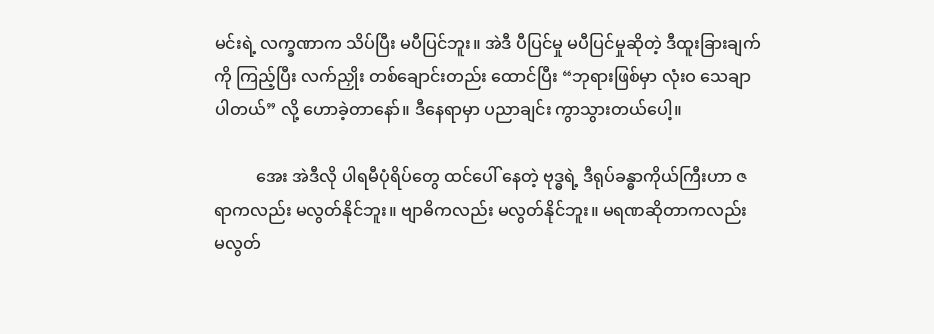မင်းရဲ့ လက္ခဏာက သိပ်ပြီး မပီပြင်ဘူး။ အဲဒီ ပီပြင်မှု မပီပြင်မှုဆိုတဲ့ ဒီထူးခြားချက်ကို ကြည့်ပြီး လက်ညှိုး တစ်ချောင်းတည်း ထောင်ပြီး “ဘုရားဖြစ်မှာ လုံးဝ သေချာပါတယ်” လို့ ဟောခဲ့တာနော်။ ဒီနေရာမှာ ပညာချင်း ကွာသွားတယ်ပေါ့။

          အေး အဲဒီလို ပါရမီပုံရိပ်တွေ ထင်ပေါ် နေတဲ့ ဗုဒ္ဓရဲ့ ဒီရုပ်ခန္ဓာကိုယ်ကြီးဟာ ဇရာကလည်း မလွတ်နိုင်ဘူး။ ဗျာဓိကလည်း မလွတ်နိုင်ဘူး။ မရဏဆိုတာကလည်း မလွတ်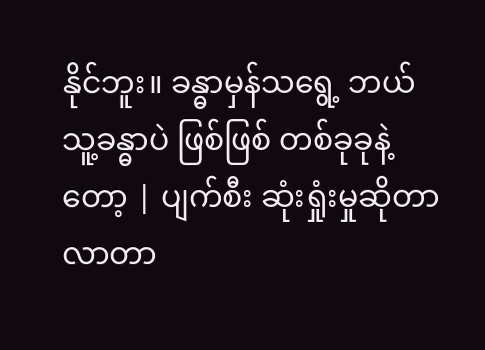နိုင်ဘူး။ ခန္ဓာမှန်သရွေ့ ဘယ်သူ့ခန္ဓာပဲ ဖြစ်ဖြစ် တစ်ခုခုနဲ့တော့ | ပျက်စီး ဆုံးရှုံးမှုဆိုတာ လာတာ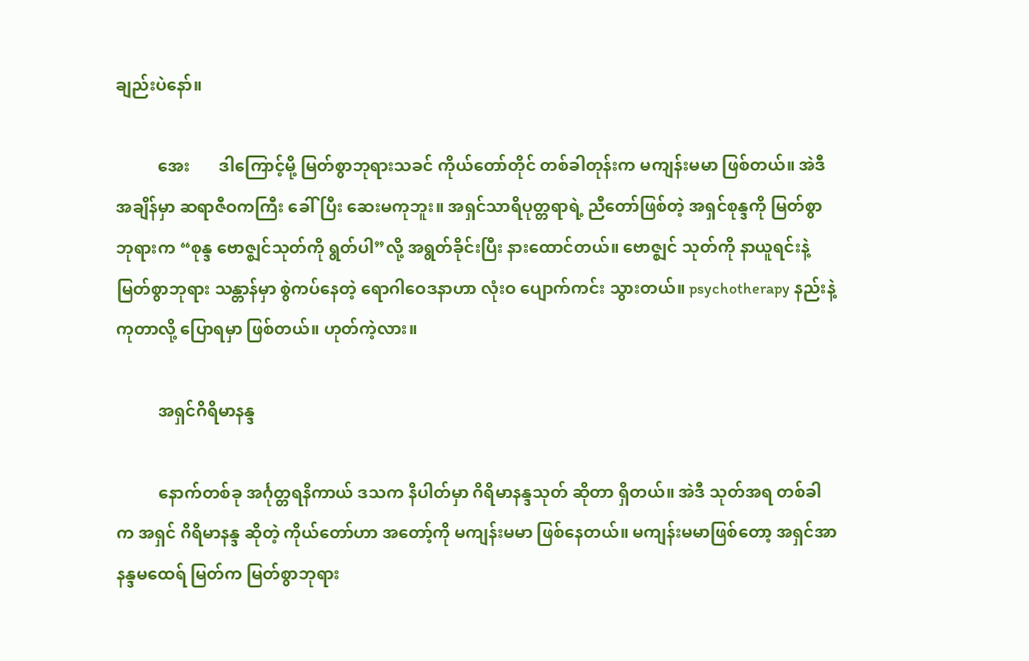ချည်းပဲနော်။

          အေး       ဒါကြောင့်မို့ မြတ်စွာဘုရားသခင် ကိုယ်တော်တိုင် တစ်ခါတုန်းက မကျန်းမမာ ဖြစ်တယ်။ အဲဒီအချိန်မှာ ဆရာဇီဝကကြီး ခေါ်ပြီး ဆေးမကုဘူး။ အရှင်သာရိပုတ္တရာရဲ့ ညီတော်ဖြစ်တဲ့ အရှင်စုန္ဒကို မြတ်စွာဘုရားက “စုန္ဒ ဗောဇ္ဈင်သုတ်ကို ရွတ်ပါ”လို့ အရွတ်ခိုင်းပြီး နားထောင်တယ်။ ဗောဇ္ဈင် သုတ်ကို နာယူရင်းနဲ့ မြတ်စွာဘုရား သန္တာန်မှာ စွဲကပ်နေတဲ့ ရောဂါဝေဒနာဟာ လုံးဝ ပျောက်ကင်း သွားတယ်။ psychotherapy နည်းနဲ့ ကုတာလို့ ပြောရမှာ ဖြစ်တယ်။ ဟုတ်ကဲ့လား။

          အရှင်ဂိရိမာနန္ဒ

          နောက်တစ်ခု အင်္ဂုတ္တရနိကာယ် ဒသက နိပါတ်မှာ ဂိရိမာနန္ဒသုတ် ဆိုတာ ရှိတယ်။ အဲဒီ သုတ်အရ တစ်ခါက အရှင် ဂိရိမာနန္ဒ ဆိုတဲ့ ကိုယ်တော်ဟာ အတော့်ကို မကျန်းမမာ ဖြစ်နေတယ်။ မကျန်းမမာဖြစ်တော့ အရှင်အာနန္ဒမထေရ် မြတ်က မြတ်စွာဘုရား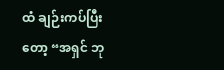ထံ ချဉ်းကပ်ပြီးတော့ “အရှင် ဘု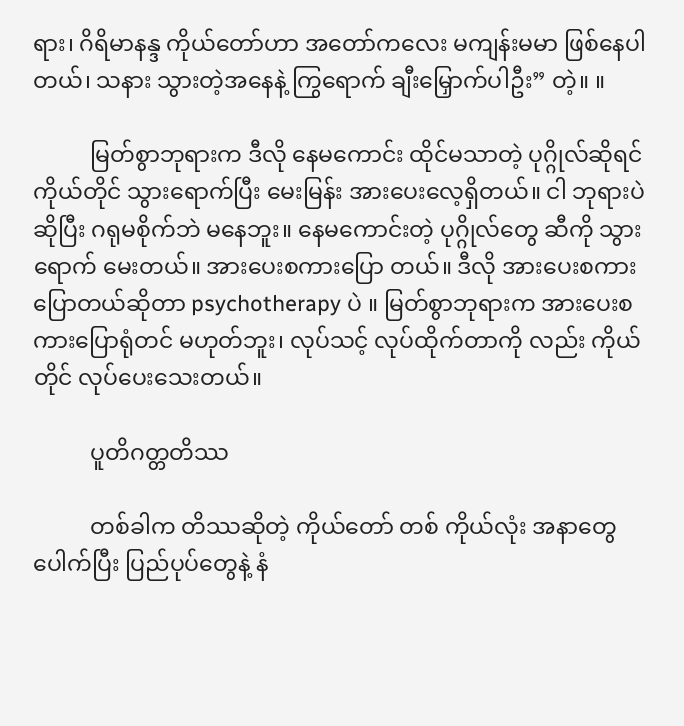ရား၊ ဂိရိမာနန္ဒ ကိုယ်တော်ဟာ အတော်ကလေး မကျန်းမမာ ဖြစ်နေပါတယ်၊ သနား သွားတဲ့အနေနဲ့ ကြွရောက် ချီးမြှောက်ပါဦး” တဲ့။ ။

          မြတ်စွာဘုရားက ဒီလို နေမကောင်း ထိုင်မသာတဲ့ ပုဂ္ဂိုလ်ဆိုရင် ကိုယ်တိုင် သွားရောက်ပြီး မေးမြန်း အားပေးလေ့ရှိတယ်။ ငါ ဘုရားပဲ ဆိုပြီး ဂရုမစိုက်ဘဲ မနေဘူး။ နေမကောင်းတဲ့ ပုဂ္ဂိုလ်တွေ ဆီကို သွားရောက် မေးတယ်။ အားပေးစကားပြော တယ်။ ဒီလို အားပေးစကား ပြောတယ်ဆိုတာ psychotherapy ပဲ ။ မြတ်စွာဘုရားက အားပေးစကားပြောရုံတင် မဟုတ်ဘူး၊ လုပ်သင့် လုပ်ထိုက်တာကို လည်း ကိုယ်တိုင် လုပ်ပေးသေးတယ်။

          ပူတိဂတ္တတိဿ

          တစ်ခါက တိဿဆိုတဲ့ ကိုယ်တော် တစ် ကိုယ်လုံး အနာတွေ ပေါက်ပြီး ပြည်ပုပ်တွေနဲ့ နံ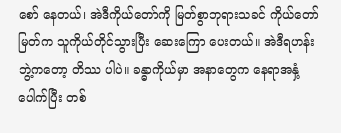စော် နေတယ်၊ အဲဒီကိုယ်တော်ကို မြတ်စွာဘုရားသခင် ကိုယ်တော်မြတ်က သူကိုယ်တိုင်သွားပြီး ဆေးကြော ပေးတယ်။ အဲဒီရဟန်းဘွဲ့ကတော့ တိဿ ပါပဲ။ ခန္ဓာကိုယ်မှာ အနာတွေက နေရာအနှံ့ပေါက်ပြီး တစ်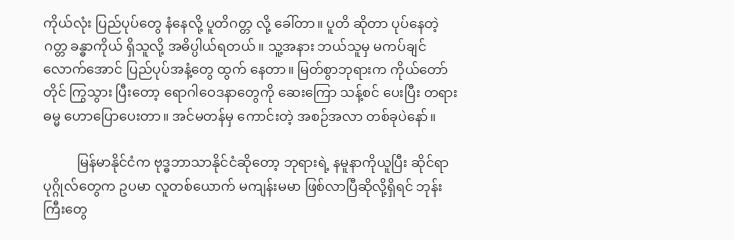ကိုယ်လုံး ပြည်ပုပ်တွေ နံနေလို့ ပူတိဂတ္တ လို့ ခေါ်တာ။ ပူတိ ဆိုတာ ပုပ်နေတဲ့ ဂတ္တ ခန္ဓာကိုယ် ရှိသူလို့ အဓိပ္ပါယ်ရတယ်။ သူ့အနား ဘယ်သူမှ မကပ်ချင်လောက်အောင် ပြည်ပုပ်အနံ့တွေ ထွက် နေတာ။ မြတ်စွာဘုရားက ကိုယ်တော်တိုင် ကြွသွား ပြီးတော့ ရောဂါဝေဒနာတွေကို ဆေးကြော သန့်စင် ပေးပြီး တရားဓမ္မ ဟောပြောပေးတာ။ အင်မတန်မှ ကောင်းတဲ့ အစဉ်အလာ တစ်ခုပဲနော်။

          မြန်မာနိုင်ငံက ဗုဒ္ဓဘာသာနိုင်ငံဆိုတော့ ဘုရားရဲ့ နမူနာကိုယူပြီး ဆိုင်ရာပုဂ္ဂိုလ်တွေက ဥပမာ လူတစ်ယောက် မကျန်းမမာ ဖြစ်လာပြီဆိုလို့ရှိရင် ဘုန်းကြီးတွေ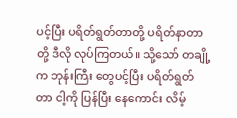ပင့်ပြီး ပရိတ်ရွတ်တာတို့ ပရိတ်နာတာ တို့ ဒီလို လုပ်ကြတယ်။ သို့သော် တချို့က ဘုန်းကြီး တွေပင့်ပြီး ပရိတ်ရွတ်တာ ငါ့ကို ပြန်ပြီး နေကောင်း လိမ့်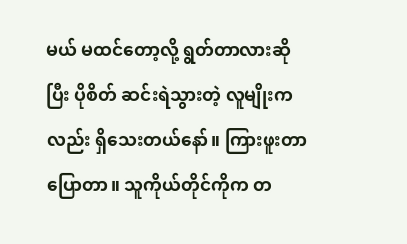မယ် မထင်တော့လို့ ရွတ်တာလားဆိုပြီး ပိုစိတ် ဆင်းရဲသွားတဲ့ လူမျိုးကလည်း ရှိသေးတယ်နော်။ ကြားဖူးတာ ပြောတာ။ သူကိုယ်တိုင်ကိုက တ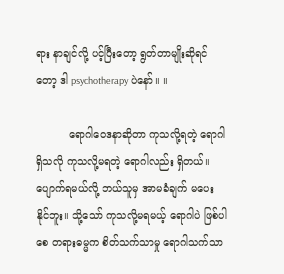ရား နာချင်လို့ ပင့်ပြီးတော့ ရွတ်တာမျိုးဆိုရင်တော့ ဒါ psychotherapy ပဲနော်။ ။

          ရောဂါဝေဒနာဆိုတာ ကုသလို့ရတဲ့ ရောဂါ ရှိသလို ကုသလို့မရတဲ့ ရောဂါလည်း ရှိတယ်။ပျောက်ရမယ်လို့ ဘယ်သူမှ အာမခံချက် မပေး နိုင်ဘူး။ သို့သော် ကုသလို့မရမယ့် ရောဂါပဲ ဖြစ်ပါစေ တရားဓမ္မက စိတ်သက်သာမှု ရောဂါသက်သာ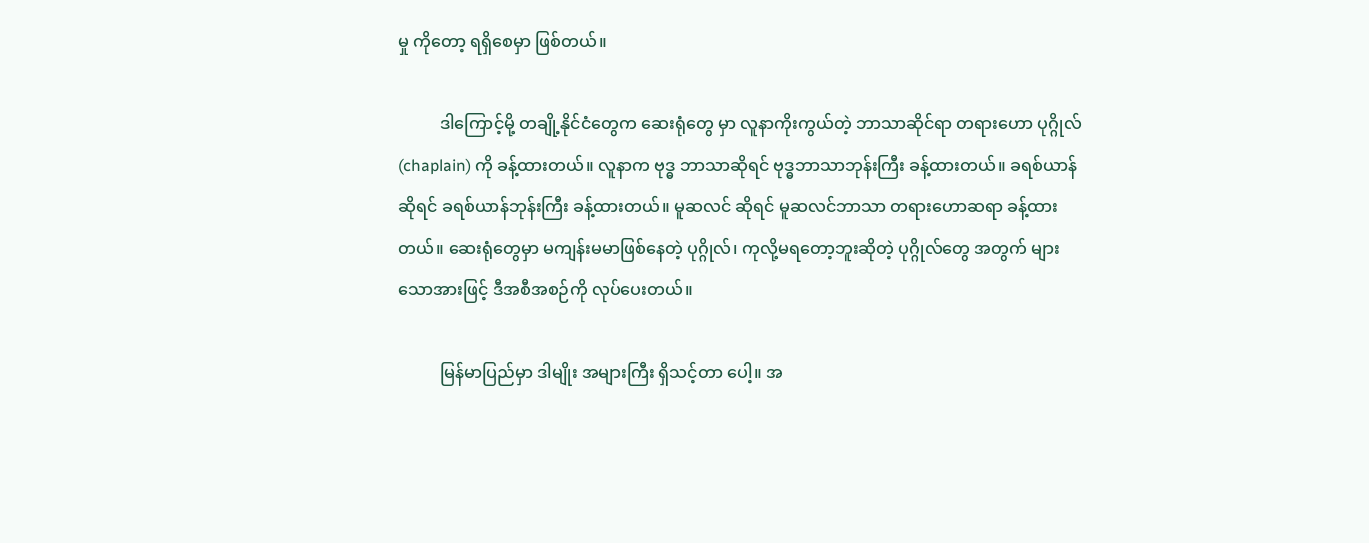မှု ကိုတော့ ရရှိစေမှာ ဖြစ်တယ်။

          ဒါကြောင့်မို့ တချို့နိုင်ငံတွေက ဆေးရုံတွေ မှာ လူနာကိုးကွယ်တဲ့ ဘာသာဆိုင်ရာ တရားဟော ပုဂ္ဂိုလ် (chaplain) ကို ခန့်ထားတယ်။ လူနာက ဗုဒ္ဓ ဘာသာဆိုရင် ဗုဒ္ဓဘာသာဘုန်းကြီး ခန့်ထားတယ်။ ခရစ်ယာန်ဆိုရင် ခရစ်ယာန်ဘုန်းကြီး ခန့်ထားတယ်။ မူဆလင် ဆိုရင် မူဆလင်ဘာသာ တရားဟောဆရာ ခန့်ထား တယ်။ ဆေးရုံတွေမှာ မကျန်းမမာဖြစ်နေတဲ့ ပုဂ္ဂိုလ်၊ ကုလို့မရတော့ဘူးဆိုတဲ့ ပုဂ္ဂိုလ်တွေ အတွက် များသောအားဖြင့် ဒီအစီအစဉ်ကို လုပ်ပေးတယ်။

          မြန်မာပြည်မှာ ဒါမျိုး အများကြီး ရှိသင့်တာ ပေါ့။ အ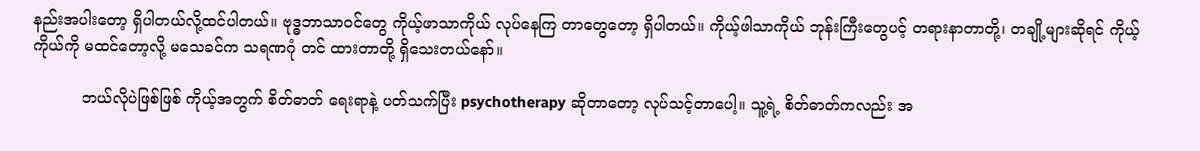နည်းအပါးတော့ ရှိပါတယ်လို့ထင်ပါတယ်။ ဗုဒ္ဓဘာသာဝင်တွေ ကိုယ့်ဖာသာကိုယ် လုပ်နေကြ တာတွေတော့ ရှိပါတယ်။ ကိုယ့်ဖါသာကိုယ် ဘုန်းကြီးတွေပင့် တရားနာတာတို့၊ တချို့များဆိုရင် ကိုယ့် ကိုယ်ကို မထင်တော့လို့ မသေခင်က သရဏဂုံ တင် ထားတာတို့ ရှိသေးတယ်နော်။

          ဘယ်လိုပဲဖြစ်ဖြစ် ကိုယ့်အတွက် စိတ်ဓာတ် ရေးရာနဲ့ ပတ်သက်ပြီး psychotherapy ဆိုတာတော့ လုပ်သင့်တာပေါ့။ သူ့ရဲ့ စိတ်ဓာတ်ကလည်း အ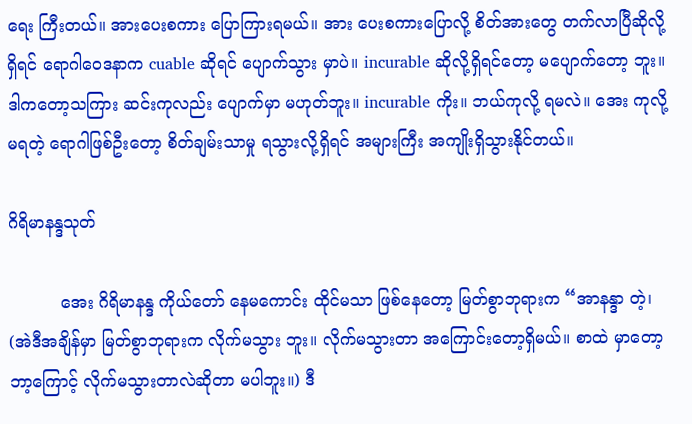ရေး ကြီးတယ်။ အားပေးစကား ပြောကြားရမယ်။ အား ပေးစကားပြောလို့ စိတ်အားတွေ တက်လာပြီဆိုလို့ ရှိရင် ရောဂါဝေဒနာက cuable ဆိုရင် ပျောက်သွား မှာပဲ။ incurable ဆိုလို့ရှိရင်တော့ မပျောက်တော့ ဘူး။ ဒါကတော့သကြား ဆင်းကုလည်း ပျောက်မှာ မဟုတ်ဘူး။ incurable ကိုး။ ဘယ်ကုလို့ ရမလဲ။ အေး ကုလို့မရတဲ့ ရောဂါဖြစ်ဦးတော့ စိတ်ချမ်းသာမှု ရသွားလို့ရှိရင် အများကြီး အကျိုးရှိသွားနိုင်တယ်။

ဂိရိမာနန္ဒသုတ်

          အေး ဂိရိမာနန္ဒ ကိုယ်တော် နေမကောင်း ထိုင်မသာ ဖြစ်နေတော့ မြတ်စွာဘုရားက “အာနန္ဒာ တဲ့၊ (အဲဒီအချိန်မှာ မြတ်စွာဘုရားက လိုက်မသွား ဘူး။ လိုက်မသွားတာ အကြောင်းတော့ရှိမယ်။ စာထဲ မှာတော့ ဘာ့ကြောင့် လိုက်မသွားတာလဲဆိုတာ မပါဘူး။) ဒီ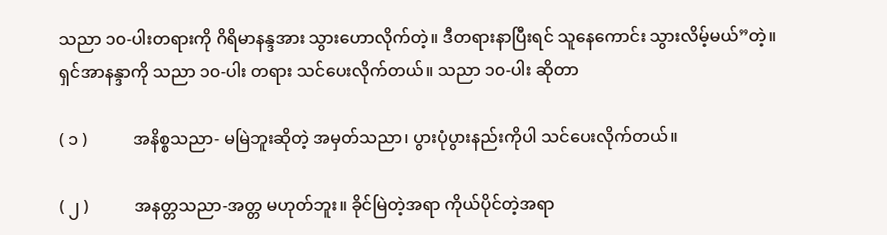သညာ ၁၀-ပါးတရားကို ဂိရိမာနန္ဒအား သွားဟောလိုက်တဲ့။ ဒီတရားနာပြီးရင် သူနေကောင်း သွားလိမ့်မယ်”တဲ့။ ရှင်အာနန္ဒာကို သညာ ၁၀-ပါး တရား သင်ပေးလိုက်တယ်။ သညာ ၁၀-ပါး ဆိုတာ

( ၁ )           အနိစ္စသညာ- မမြဲဘူးဆိုတဲ့ အမှတ်သညာ၊ ပွားပုံပွားနည်းကိုပါ သင်ပေးလိုက်တယ်။

( ၂ )           အနတ္တသညာ-အတ္တ မဟုတ်ဘူး။ ခိုင်မြဲတဲ့အရာ ကိုယ်ပိုင်တဲ့အရာ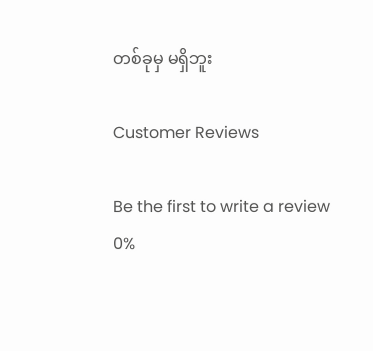တစ်ခုမှ မရှိဘူး

Customer Reviews

Be the first to write a review
0%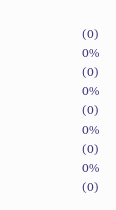(0)
0%
(0)
0%
(0)
0%
(0)
0%
(0)